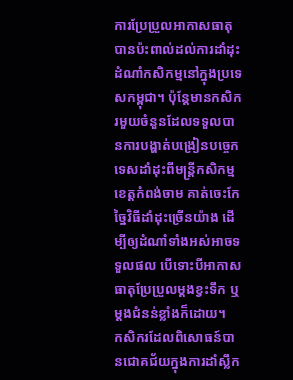ការប្រែប្រួលអាកាសធាតុបានប៉ះពាល់ដល់ការដាំដុះដំណាំកសិកម្មនៅក្នុងប្រទេសកម្ពុជា។ ប៉ុន្តែមានកសិករមួយចំនួនដែលទទួលបានការបង្ហាត់បង្រៀនបច្ចេកទេសដាំដុះពីមន្ត្រីកសិកម្មខេត្តកំពង់ចាម គាត់ចេះកែច្នៃវិធីដាំដុះច្រើនយ៉ាង ដើម្បីឲ្យដំណាំទាំងអស់អាចទទួលផល បើទោះបីអាកាសធាតុប្រែប្រួលម្ដងខ្វះទឹក ឬម្ដងជំនន់ខ្លាំងក៏ដោយ។
កសិករដែលពិសោធន៍បានជោគជ័យក្នុងការដាំស្លឹក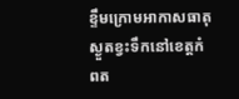ខ្ទឹមក្រោមអាកាសធាតុស្ងួតខ្វះទឹកនៅខេត្តកំពត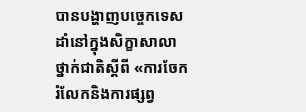បានបង្ហាញបច្ចេកទេសដាំនៅក្នុងសិក្ខាសាលាថ្នាក់ជាតិស្ដីពី «ការចែករំលែកនិងការផ្សព្វ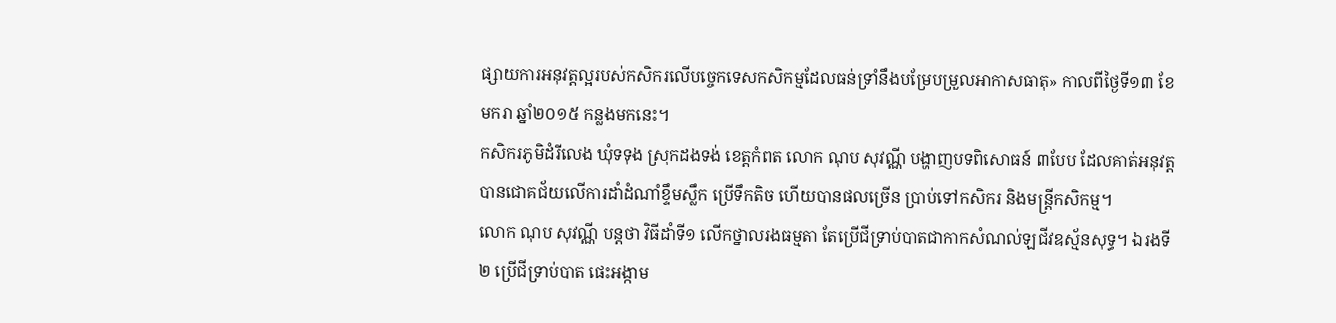ផ្សាយការអនុវត្តល្អរបស់កសិករលើបច្ចេកទេសកសិកម្មដែលធន់ទ្រាំនឹងបម្រែបម្រួលអាកាសធាតុ» កាលពីថ្ងៃទី១៣ ខែមករា ឆ្នាំ២០១៥ កន្លងមកនេះ។
កសិករភូមិដំរីលេង ឃុំទទុង ស្រុកដងទង់ ខេត្តកំពត លោក ណុប សុវណ្ណី បង្ហាញបទពិសោធន៍ ៣បែប ដែលគាត់អនុវត្តបានជោគជ័យលើការដាំដំណាំខ្ទឹមស្លឹក ប្រើទឹកតិច ហើយបានផលច្រើន ប្រាប់ទៅកសិករ និងមន្ត្រីកសិកម្ម។
លោក ណុប សុវណ្ណី បន្តថា វិធីដាំទី១ លើកថ្នាលរងធម្មតា តែប្រើជីទ្រាប់បាតជាកាកសំណល់ឡជីវឧស្ម័នសុទ្ធ។ ឯរងទី២ ប្រើជីទ្រាប់បាត ផេះអង្កាម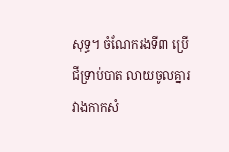សុទ្ធ។ ចំណែករងទី៣ ប្រើជីទ្រាប់បាត លាយចូលគ្នារវាងកាកសំ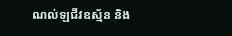ណល់ឡជីវឧស្ម័ន និង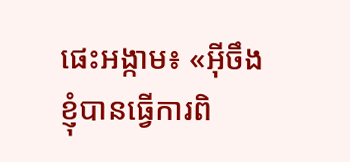ផេះអង្កាម៖ «អ៊ីចឹងខ្ញុំបានធ្វើការពិ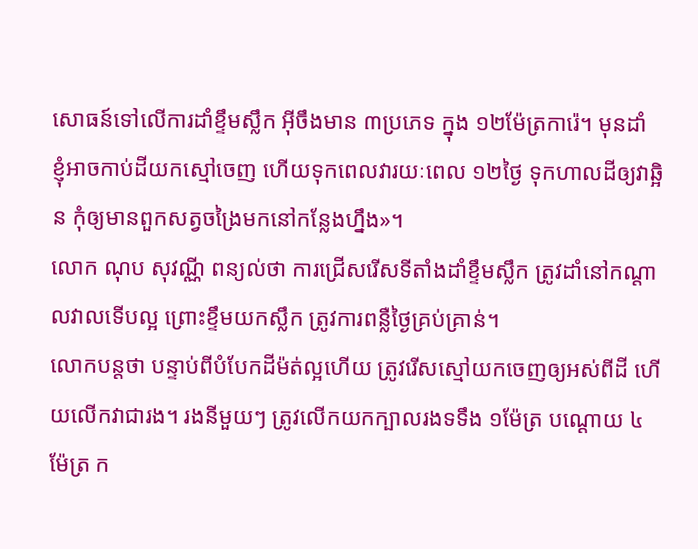សោធន៍ទៅលើការដាំខ្ទឹមស្លឹក អ៊ីចឹងមាន ៣ប្រភេទ ក្នុង ១២ម៉ែត្រការ៉េ។ មុនដាំ ខ្ញុំអាចកាប់ដីយកស្មៅចេញ ហើយទុកពេលវារយៈពេល ១២ថ្ងៃ ទុកហាលដីឲ្យវាឆ្អិន កុំឲ្យមានពួកសត្វចង្រៃមកនៅកន្លែងហ្នឹង»។
លោក ណុប សុវណ្ណី ពន្យល់ថា ការជ្រើសរើសទីតាំងដាំខ្ទឹមស្លឹក ត្រូវដាំនៅកណ្ដាលវាលទើបល្អ ព្រោះខ្ទឹមយកស្លឹក ត្រូវការពន្លឺថ្ងៃគ្រប់គ្រាន់។
លោកបន្តថា បន្ទាប់ពីបំបែកដីម៉ត់ល្អហើយ ត្រូវរើសស្មៅយកចេញឲ្យអស់ពីដី ហើយលើកវាជារង។ រងនីមួយៗ ត្រូវលើកយកក្បាលរងទទឹង ១ម៉ែត្រ បណ្ដោយ ៤ម៉ែត្រ ក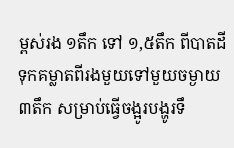ម្ពស់រង ១តឹក ទៅ ១,៥តឹក ពីបាតដី ទុកគម្លាតពីរងមួយទៅមួយចម្ងាយ ៣តឹក សម្រាប់ធ្វើចង្អូរបង្ហូរទឹ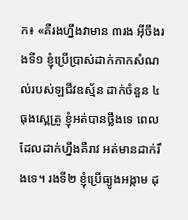ក៖ «គឺរងហ្នឹងវាមាន ៣រង អ៊ីចឹងរងទី១ ខ្ញុំប្រើប្រាស់ដាក់កាកសំណល់របស់ឡជីវឧស្ម័ន ដាក់ចំនួន ៤ធុងស្ពេត្រូ ខ្ញុំអត់បានថ្លឹងទេ ពេលដែលដាក់ហ្នឹងគឺរាវ អត់មានដាក់រឹងទេ។ រងទី២ ខ្ញុំប្រើធ្យូងអង្កាម ដុ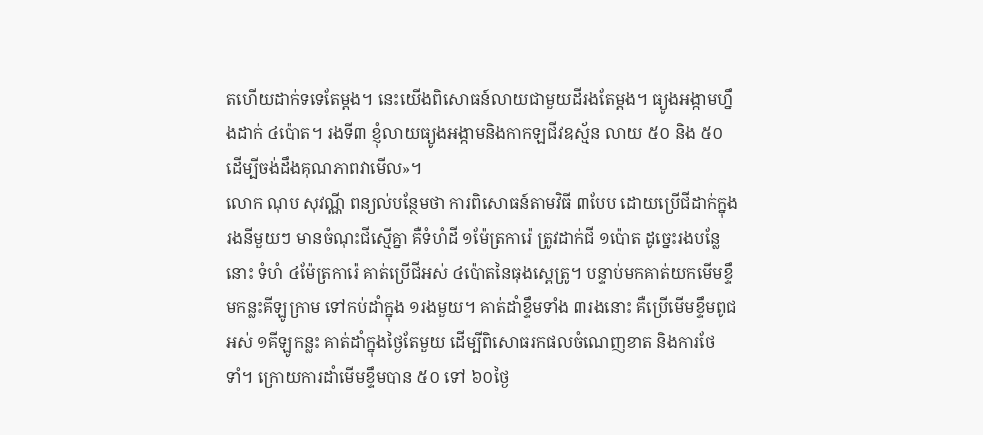តហើយដាក់ទទេតែម្ដង។ នេះយើងពិសោធន៍លាយជាមួយដីរងតែម្ដង។ ធ្យូងអង្កាមហ្នឹងដាក់ ៤ប៉ោត។ រងទី៣ ខ្ញុំលាយធ្យូងអង្កាមនិងកាកឡជីវឧស្ម័ន លាយ ៥០ និង ៥០ ដើម្បីចង់ដឹងគុណភាពវាមើល»។
លោក ណុប សុវណ្ណី ពន្យល់បន្ថែមថា ការពិសោធន៍តាមវិធី ៣បែប ដោយប្រើជីដាក់ក្នុងរងនីមួយៗ មានចំណុះជីស្មើគ្នា គឺទំហំដី ១ម៉ែត្រការ៉េ ត្រូវដាក់ជី ១ប៉ោត ដូច្នេះរងបន្លែនោះ ទំហំ ៤ម៉ែត្រការ៉េ គាត់ប្រើជីអស់ ៤ប៉ោតនៃធុងស្ពេត្រូ។ បន្ទាប់មកគាត់យកមើមខ្ទឹមកន្លះគីឡូក្រាម ទៅកប់ដាំក្នុង ១រងមួយ។ គាត់ដាំខ្ទឹមទាំង ៣រងនោះ គឺប្រើមើមខ្ទឹមពូជអស់ ១គីឡូកន្លះ គាត់ដាំក្នុងថ្ងៃតែមួយ ដើម្បីពិសោធរកផលចំណេញខាត និងការថែទាំ។ ក្រោយការដាំមើមខ្ទឹមបាន ៥០ ទៅ ៦០ថ្ងៃ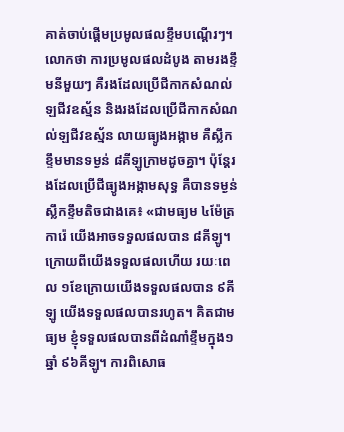គាត់ចាប់ផ្ដើមប្រមូលផលខ្ទឹមបណ្តើរៗ។
លោកថា ការប្រមូលផលដំបូង តាមរងខ្ទឹមនីមួយៗ គឺរងដែលប្រើជីកាកសំណល់ឡជីវឧស្ម័ន និងរងដែលប្រើជីកាកសំណល់ឡជីវឧស្ម័ន លាយធ្យូងអង្កាម គឺស្លឹកខ្ទឹមមានទម្ងន់ ៨គីឡូក្រាមដូចគ្នា។ ប៉ុន្តែរងដែលប្រើជីធ្យូងអង្កាមសុទ្ធ គឺបានទម្ងន់ស្លឹកខ្ទឹមតិចជាងគេ៖ «ជាមធ្យម ៤ម៉ែត្រការ៉េ យើងអាចទទួលផលបាន ៨គីឡូ។ ក្រោយពីយើងទទួលផលហើយ រយៈពេល ១ខែក្រោយយើងទទួលផលបាន ៩គីឡូ យើងទទួលផលបានរហូត។ គិតជាមធ្យម ខ្ញុំទទួលផលបានពីដំណាំខ្ទឹមក្នុង១ឆ្នាំ ៩៦គីឡូ។ ការពិសោធ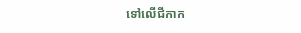ទៅលើជីកាក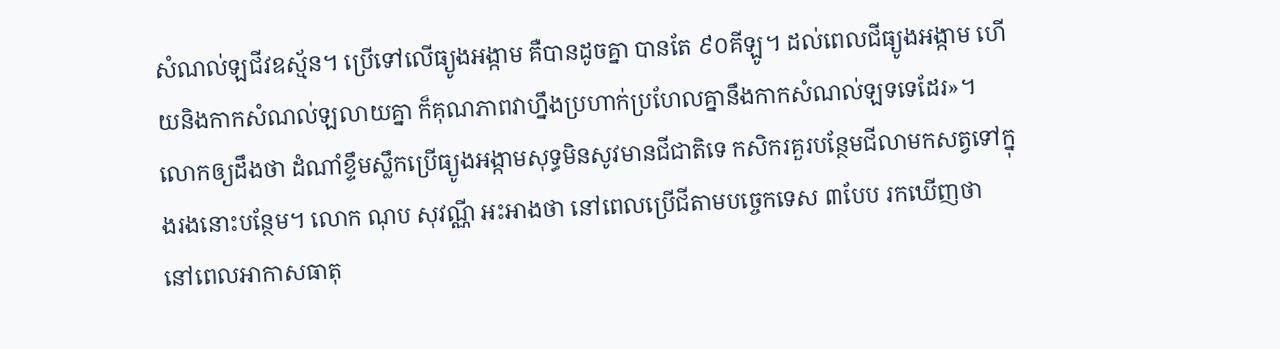សំណល់ឡជីវឧស្ម័ន។ ប្រើទៅលើធ្យូងអង្កាម គឺបានដូចគ្នា បានតែ ៩០គីឡូ។ ដល់ពេលជីធ្យូងអង្កាម ហើយនិងកាកសំណល់ឡលាយគ្នា ក៏គុណភាពវាហ្នឹងប្រហាក់ប្រហែលគ្នានឹងកាកសំណល់ឡទទេដែរ»។
លោកឲ្យដឹងថា ដំណាំខ្ទឹមស្លឹកប្រើធ្យូងអង្កាមសុទ្ធមិនសូវមានជីជាតិទេ កសិករគួរបន្ថែមជីលាមកសត្វទៅក្នុងរងនោះបន្ថែម។ លោក ណុប សុវណ្ណី អះអាងថា នៅពេលប្រើជីតាមបច្ចេកទេស ៣បែប រកឃើញថា នៅពេលអាកាសធាតុ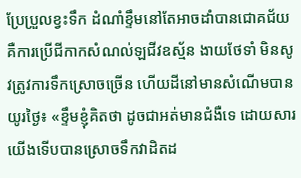ប្រែប្រួលខ្វះទឹក ដំណាំខ្ទឹមនៅតែអាចដាំបានជោគជ័យ គឺការប្រើជីកាកសំណល់ឡជីវឧស្ម័ន ងាយថែទាំ មិនសូវត្រូវការទឹកស្រោចច្រើន ហើយដីនៅមានសំណើមបានយូរថ្ងៃ៖ «ខ្ទឹមខ្ញុំគិតថា ដូចជាអត់មានជំងឺទេ ដោយសារយើងទើបបានស្រោចទឹកវាដិតដ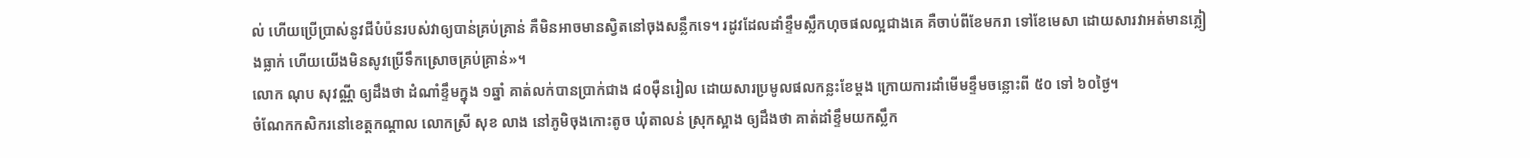ល់ ហើយប្រើប្រាស់នូវជីបំប៉នរបស់វាឲ្យបាន់គ្រប់គ្រាន់ គឺមិនអាចមានស្វិតនៅចុងសន្លឹកទេ។ រដូវដែលដាំខ្ទឹមស្លឹកហុចផលល្អជាងគេ គឺចាប់ពីខែមករា ទៅខែមេសា ដោយសារវាអត់មានភ្លៀងធ្លាក់ ហើយយើងមិនសូវប្រើទឹកស្រោចគ្រប់គ្រាន់»។
លោក ណុប សុវណ្ណី ឲ្យដឹងថា ដំណាំខ្ទឹមក្នុង ១ឆ្នាំ គាត់លក់បានប្រាក់ជាង ៨០ម៉ឺនរៀល ដោយសារប្រមូលផលកន្លះខែម្ដង ក្រោយការដាំមើមខ្ទឹមចន្លោះពី ៥០ ទៅ ៦០ថ្ងៃ។
ចំណែកកសិករនៅខេត្តកណ្តាល លោកស្រី សុខ លាង នៅភូមិចុងកោះតូច ឃុំតាលន់ ស្រុកស្អាង ឲ្យដឹងថា គាត់ដាំខ្ទឹមយកស្លឹក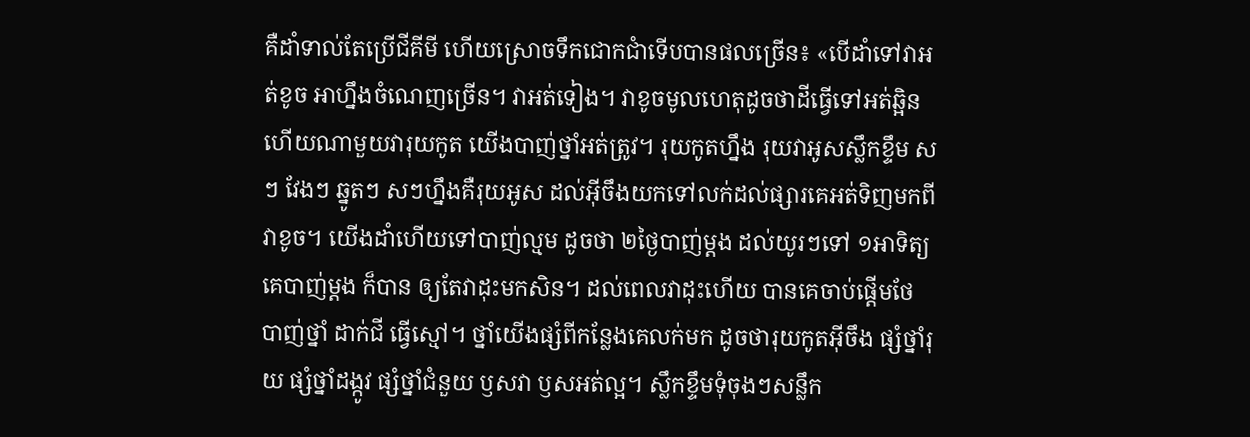គឺដាំទាល់តែប្រើជីគីមី ហើយស្រោចទឹកជោកជាំទើបបានផលច្រើន៖ «បើដាំទៅវាអត់ខូច អាហ្នឹងចំណេញច្រើន។ វាអត់ទៀង។ វាខូចមូលហេតុដូចថាដីធ្វើទៅអត់ឆ្អិន ហើយណាមួយវារុយកូត យើងបាញ់ថ្នាំអត់ត្រូវ។ រុយកូតហ្នឹង រុយវាអូសស្លឹកខ្ទឹម សៗ វែងៗ ឆ្នូតៗ សៗហ្នឹងគឺរុយអូស ដល់អ៊ីចឹងយកទៅលក់ដល់ផ្សារគេអត់ទិញមកពីវាខូច។ យើងដាំហើយទៅបាញ់ល្មម ដូចថា ២ថ្ងៃបាញ់ម្ដង ដល់យូរៗទៅ ១អាទិត្យគេបាញ់ម្ដង ក៏បាន ឲ្យតែវាដុះមកសិន។ ដល់ពេលវាដុះហើយ បានគេចាប់ផ្ដើមថែ បាញ់ថ្នាំ ដាក់ជី ធ្វើស្មៅ។ ថ្នាំយើងផ្សំពីកន្លែងគេលក់មក ដូចថារុយកូតអ៊ីចឹង ផ្សំថ្នាំរុយ ផ្សំថ្នាំដង្កូវ ផ្សំថ្នាំជំនួយ ឫសវា ឫសអត់ល្អ។ ស្លឹកខ្ទឹមទុំចុងៗសន្លឹក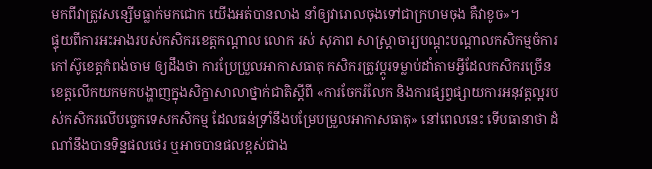មកពីវាត្រូវសន្សើមធ្លាក់មកជោក យើងអត់បានលាង នាំឲ្យវារោលចុងទៅជាក្រហមចុង គឺវាខូច»។
ផ្ទុយពីការអះអាងរបស់កសិករខេត្តកណ្ដាល លោក រស់ សុភាព សាស្ត្រាចារ្យបណ្ដុះបណ្ដាលកសិកម្មចំការកៅស៊ូខេត្តកំពង់ចាម ឲ្យដឹងថា ការប្រែប្រួលអាកាសធាតុ កសិករត្រូវប្ដូរទម្លាប់ដាំតាមអ្វីដែលកសិករច្រើនខេត្តលើកយកមកបង្ហាញក្នុងសិក្ខាសាលាថ្នាក់ជាតិស្ដីពី «ការចែករំលែក និងការផ្សព្វផ្សាយការអនុវត្តល្អរបស់កសិករលើបច្ចេកទេសកសិកម្ម ដែលធន់ទ្រាំនឹងបម្រែបម្រួលអាកាសធាតុ» នៅពេលនេះ ទើបធានាថា ដំណាំនឹងបានទិន្នផលថេរ ឬអាចបានផលខ្ពស់ជាង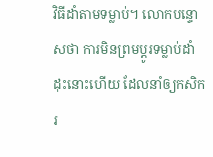វិធីដាំតាមទម្លាប់។ លោកបន្ទោសថា ការមិនព្រមប្ដូរទម្លាប់ដាំដុះនោះហើយ ដែលនាំឲ្យកសិករ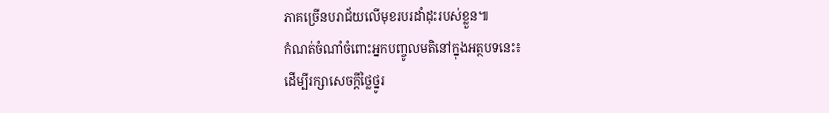ភាគច្រើនបរាជ័យលើមុខរបរដាំដុះរបស់ខ្លួន៕
កំណត់ចំណាំចំពោះអ្នកបញ្ចូលមតិនៅក្នុងអត្ថបទនេះ៖
ដើម្បីរក្សាសេចក្ដីថ្លៃថ្នូរ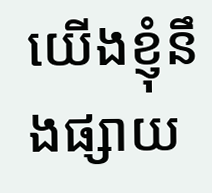យើងខ្ញុំនឹងផ្សាយ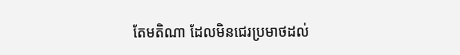តែមតិណា ដែលមិនជេរប្រមាថដល់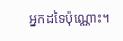អ្នកដទៃប៉ុណ្ណោះ។